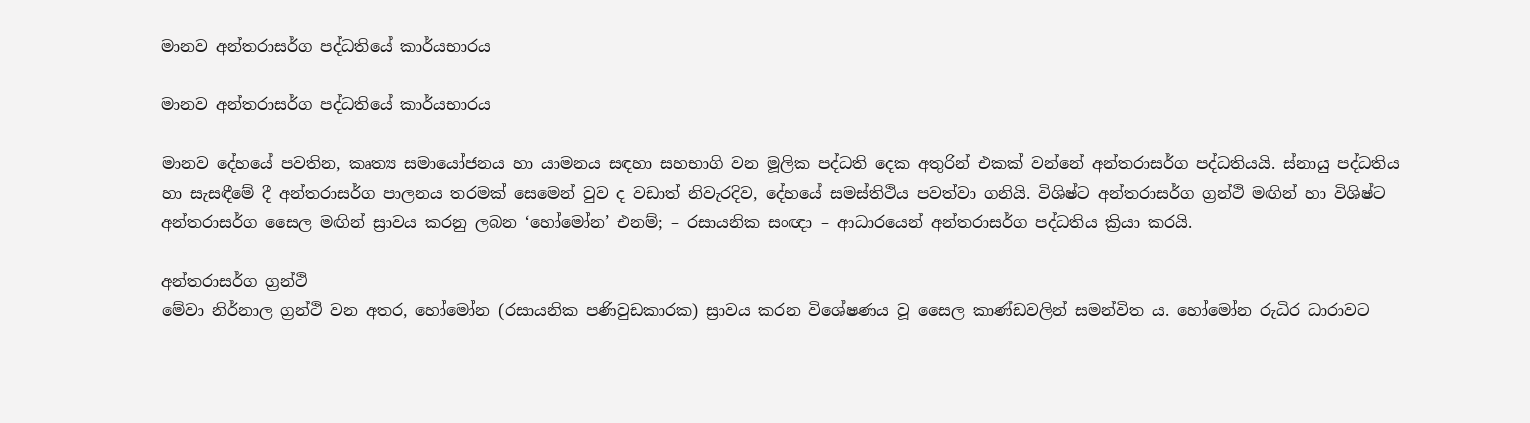මානව අන්තරාසර්ග පද්ධතියේ කාර්යභාරය

මානව අන්තරාසර්ග පද්ධතියේ කාර්යභාරය

මානව දේහයේ පවතින, කෘත්‍ය සමායෝජනය හා යාමනය සඳහා සහභාගි වන මූලික පද්ධති දෙක අතුරින් එකක් වන්නේ අන්තරාසර්ග පද්ධතියයි. ස්නායු පද්ධතිය හා සැසඳීමේ දී අන්තරාසර්ග පාලනය තරමක් සෙමෙන් වුව ද වඩාත් නිවැරදිව, දේහයේ සමස්තිථිය පවත්වා ගනියි. විශිෂ්ට අන්තරාසර්ග ග්‍රන්ථි මඟින් හා විශිෂ්ට අන්තරාසර්ග සෛල මඟින් ස්‍රාවය කරනු ලබන ‘හෝමෝන’ එනම්; – රසායනික සංඥා – ආධාරයෙන් අන්තරාසර්ග පද්ධතිය ක්‍රියා කරයි.

අන්තරාසර්ග ග්‍රන්ථි
මේවා නිර්නාල ග්‍රන්ථි වන අතර, හෝමෝන (රසායනික පණිවුඩකාරක) ස්‍රාවය කරන විශේෂණය වූ සෛල කාණ්ඩවලින් සමන්විත ය. හෝමෝන රුධිර ධාරාවට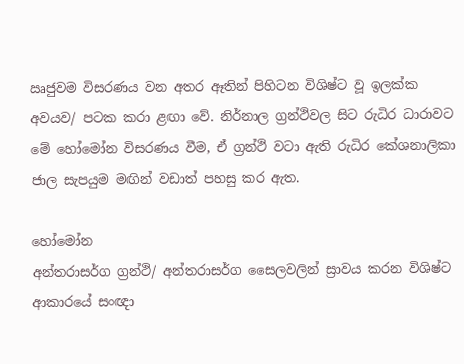ඍජුවම විසරණය වන අතර ඈතින් පිහිටන විශිෂ්ට වූ ඉලක්ක අවයව/ පටක කරා ළඟා වේ. නිර්නාල ග්‍රන්ථිවල සිට රුධිර ධාරාවට මේ හෝමෝන විසරණය වීම, ඒ ග්‍රන්ථි වටා ඇති රුධිර කේශනාලිකා ජාල සැපයුම මඟින් වඩාත් පහසු කර ඇත.

හෝමෝන
අන්තරාසර්ග ග්‍රන්ථි/ අන්තරාසර්ග සෛලවලින් ස්‍රාවය කරන විශිෂ්ට ආකාරයේ සංඥා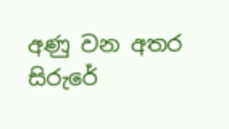අණු වන අතර සිරුරේ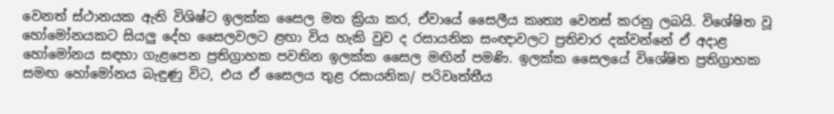වෙනත් ස්ථානයක ඇති විශිෂ්ට ඉලක්ක සෛල මත ක්‍රියා කර, ඒවායේ සෛලීය කෘත්‍ය වෙනස් කරනු ලබයි. විශේෂිත වූ හෝමෝනයකට සියලු දේහ සෛලවලට ළඟා විය හැකි වුව ද රසායනික සංඥාවලට ප්‍රතිචාර දක්වන්නේ ඒ අදාළ හෝමෝනය සඳහා ගැළපෙන ප්‍රතිග්‍රාහක පවතින ඉලක්ක සෛල මඟින් පමණි. ඉලක්ක සෛලයේ විශේෂිත ප්‍රතිග්‍රාහක සමඟ හෝමෝනය බැඳුණු විට, එය ඒ සෛලය තුළ රසායනික/ පරිවෘත්තීය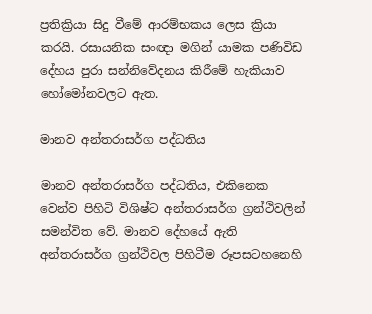ප්‍රතික්‍රියා සිදු වීමේ ආරම්භකය ලෙස ක්‍රියා කරයි. රසායනික සංඥා මගින් යාමක පණිවිඩ දේහය පුරා සන්නිවේදනය කිරීමේ හැකියාව හෝමෝනවලට ඇත.

මානව අන්තරාසර්ග පද්ධතිය

මානව අන්තරාසර්ග පද්ධතිය, එකිනෙක වෙන්ව පිහිටි විශිෂ්ට අන්තරාසර්ග ග්‍රන්ථිවලින් සමන්විත වේ. මානව දේහයේ ඇති අන්තරාසර්ග ග්‍රන්ථිවල පිහිටීම රූපසටහනෙහි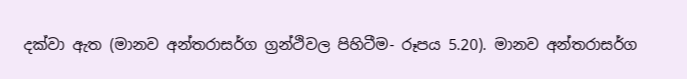දක්වා ඇත (මානව අන්තරාසර්ග ග්‍රන්ථිවල පිහිටීම- රූපය 5.20). මානව අන්තරාසර්ග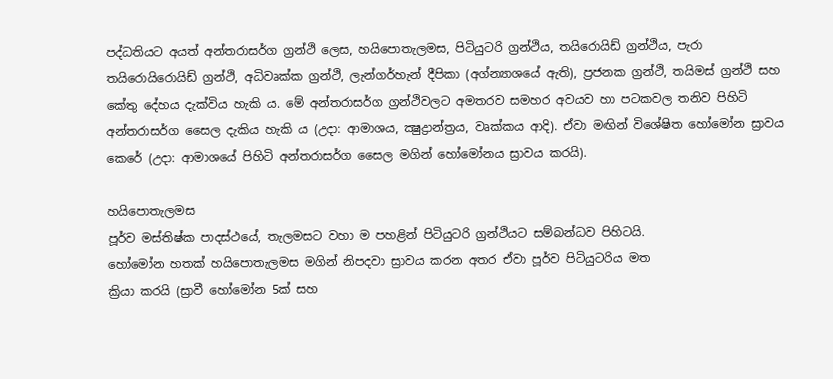පද්ධතියට අයත් අන්තරාසර්ග ග්‍රන්ථි ලෙස, හයිපොතැලමස, පිටියුටරි ග්‍රන්ථිය, තයිරොයිඩ් ග්‍රන්ථිය, පැරා තයිරොයිරොයිඩ් ග්‍රන්ථි, අධිවෘක්ක ග්‍රන්ථි, ලැන්ගර්හැන් දීපිකා (අග්න්‍යාශයේ ඇති), ප්‍රජනක ග්‍රන්ථි, තයිමස් ග්‍රන්ථි සහ කේතු දේහය දැක්විය හැකි ය. මේ අන්තරාසර්ග ග්‍රන්ථිවලට අමතරව සමහර අවයව හා පටකවල තනිව පිහිටි අන්තරාසර්ග සෛල දැකිය හැකි ය (උදා: ආමාශය, ක්‍ෂුද්‍රාන්ත්‍රය, වෘක්කය ආදි). ඒවා මඟින් විශේෂිත හෝමෝන ස්‍රාවය කෙරේ (උදා: ආමාශයේ පිහිටි අන්තරාසර්ග සෛල මගින් හෝමෝනය ස්‍රාවය කරයි).

හයිපොතැලමස
පූර්ව මස්තිෂ්ක පාදස්ථයේ, තැලමසට වහා ම පහළින් පිටියුටරි ග්‍රන්ථියට සම්බන්ධව පිහිටයි.
හෝමෝන හතක් හයිපොතැලමස මගින් නිපදවා ස්‍රාවය කරන අතර ඒවා පූර්ව පිටියුටරිය මත
ක්‍රියා කරයි (ස්‍රාවී හෝමෝන 5ක් සහ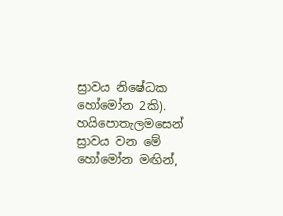ස්‍රාවය නිෂේධක හෝමෝන 2කි). හයිපොතැලමසෙන්
ස්‍රාවය වන මේ හෝමෝන මඟින්,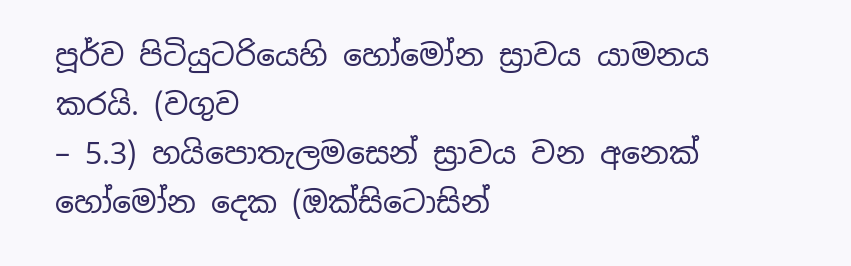පූර්ව පිටියුටරියෙහි හෝමෝන ස්‍රාවය යාමනය කරයි. (වගුව
– 5.3) හයිපොතැලමසෙන් ස්‍රාවය වන අනෙක් හෝමෝන දෙක (ඔක්සිටොසින්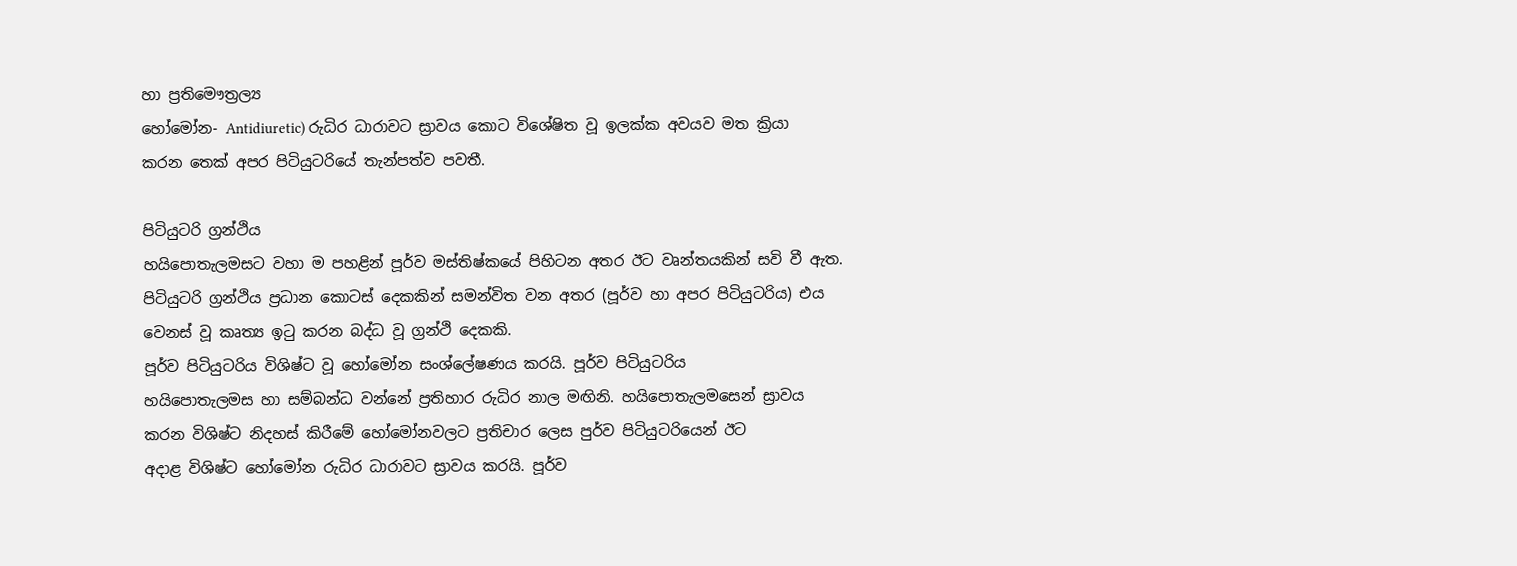හා ප්‍රතිමෞත්‍රල්‍ය
හෝමෝන- Antidiuretic) රුධිර ධාරාවට ස්‍රාවය කොට විශේෂිත වූ ඉලක්ක අවයව මත ක්‍රියා
කරන තෙක් අපර පිටියුටරියේ තැන්පත්ව පවතී.

පිටියුටරි ග්‍රන්ථිය
හයිපොතැලමසට වහා ම පහළින් පූර්ව මස්තිෂ්කයේ පිහිටන අතර ඊට වෘන්තයකින් සවි වී ඇත.
පිටියුටරි ග්‍රන්ථිය ප්‍රධාන කොටස් දෙකකින් සමන්විත වන අතර (පූර්ව හා අපර පිටියුටරිය) එය
වෙනස් වූ කෘත්‍ය ඉටු කරන බද්ධ වූ ග්‍රන්ථි දෙකකි.
පූර්ව පිටියුටරිය විශිෂ්ට වූ හෝමෝන සංශ්ලේෂණය කරයි. පූර්ව පිටියුටරිය
හයිපොතැලමස හා සම්බන්ධ වන්නේ ප්‍රතිහාර රුධිර නාල මඟිනි. හයිපොතැලමසෙන් ස්‍රාවය
කරන විශිෂ්ට නිදහස් කිරීමේ හෝමෝනවලට ප්‍රතිචාර ලෙස පුර්ව පිටියුටරියෙන් ඊට
අදාළ විශිෂ්ට හෝමෝන රුධිර ධාරාවට ස්‍රාවය කරයි. පූර්ව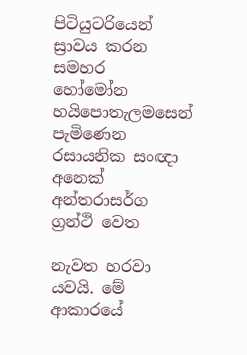පිටියුටරියෙන් ස්‍රාවය කරන සමහර
හෝමෝන හයිපොතැලමසෙන් පැමිණෙන රසායනික සංඥා අනෙක් අන්තරාසර්ග ග්‍රන්ථි වෙත

නැවත හරවා යවයි. මේ ආකාරයේ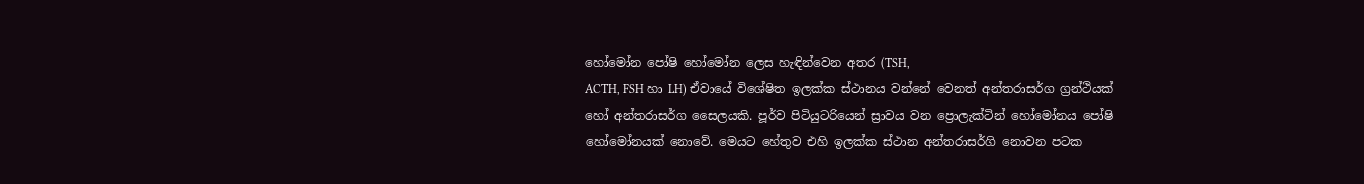හෝමෝන පෝෂි හෝමෝන ලෙස හැඳින්වෙන අතර (TSH,
ACTH, FSH හා LH) ඒවායේ විශේෂිත ඉලක්ක ස්ථානය වන්නේ වෙනත් අන්තරාසර්ග ග්‍රන්ථියක්
හෝ අන්තරාසර්ග සෛලයකි. පූර්ව පිටියුටරියෙන් ස්‍රාවය වන ප්‍රොලැක්ටින් හෝමෝනය පෝෂි
හෝමෝනයක් නොවේ. මෙයට හේතුව එහි ඉලක්ක ස්ථාන අන්තරාසර්ගි නොවන පටක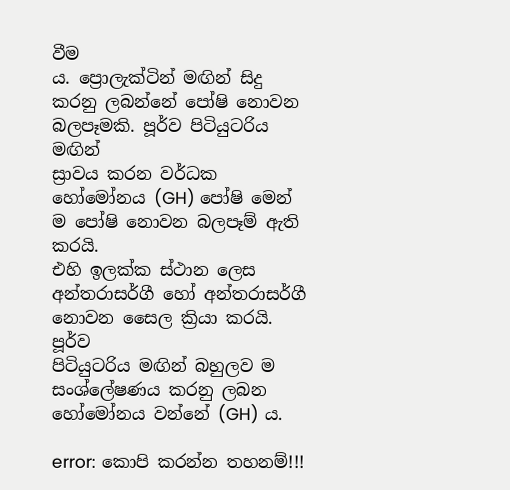වීම
ය. ප්‍රොලැක්ටින් මඟින් සිදු කරනු ලබන්නේ පෝෂි නොවන බලපෑමකි. පූර්ව පිටියුටරිය මඟින්
ස්‍රාවය කරන වර්ධක හෝමෝනය (GH) පෝෂි මෙන් ම පෝෂි නොවන බලපෑම් ඇති කරයි.
එහි ඉලක්ක ස්ථාන ලෙස අන්තරාසර්ගී හෝ අන්තරාසර්ගී නොවන සෛල ක්‍රියා කරයි. පූර්ව
පිටියුටරිය මඟින් බහුලව ම සංශ්ලේෂණය කරනු ලබන හෝමෝනය වන්නේ (GH) ය.

error: කොපි කරන්න තහනම්!!!